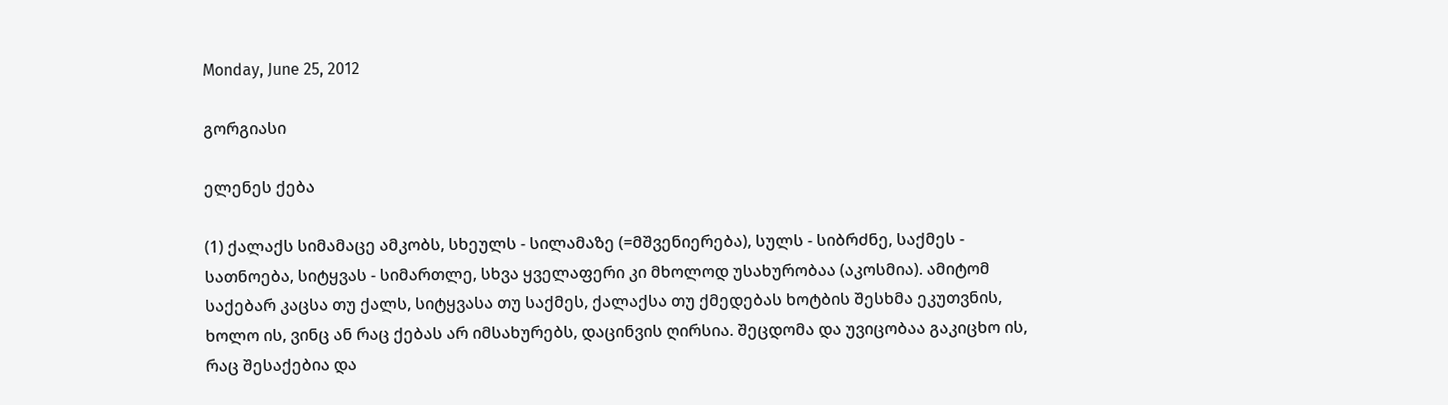Monday, June 25, 2012

გორგიასი

ელენეს ქება

(1) ქალაქს სიმამაცე ამკობს, სხეულს - სილამაზე (=მშვენიერება), სულს - სიბრძნე, საქმეს - სათნოება, სიტყვას - სიმართლე, სხვა ყველაფერი კი მხოლოდ უსახურობაა (აკოსმია). ამიტომ საქებარ კაცსა თუ ქალს, სიტყვასა თუ საქმეს, ქალაქსა თუ ქმედებას ხოტბის შესხმა ეკუთვნის, ხოლო ის, ვინც ან რაც ქებას არ იმსახურებს, დაცინვის ღირსია. შეცდომა და უვიცობაა გაკიცხო ის, რაც შესაქებია და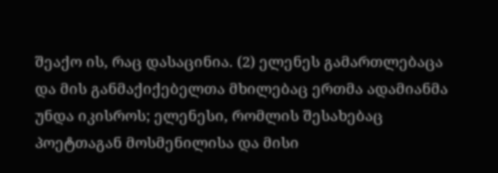შეაქო ის, რაც დასაცინია. (2) ელენეს გამართლებაცა და მის განმაქიქებელთა მხილებაც ერთმა ადამიანმა უნდა იკისროს; ელენესი, რომლის შესახებაც პოეტთაგან მოსმენილისა და მისი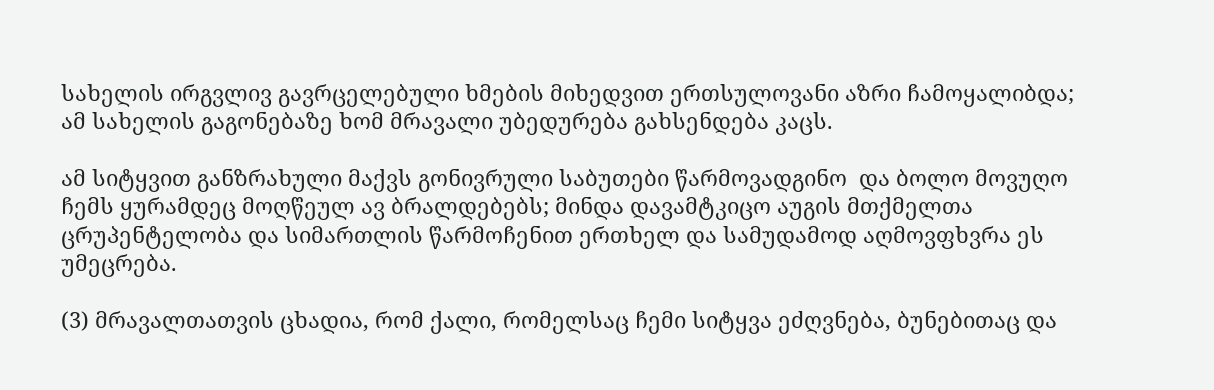სახელის ირგვლივ გავრცელებული ხმების მიხედვით ერთსულოვანი აზრი ჩამოყალიბდა; ამ სახელის გაგონებაზე ხომ მრავალი უბედურება გახსენდება კაცს.

ამ სიტყვით განზრახული მაქვს გონივრული საბუთები წარმოვადგინო  და ბოლო მოვუღო ჩემს ყურამდეც მოღწეულ ავ ბრალდებებს; მინდა დავამტკიცო აუგის მთქმელთა ცრუპენტელობა და სიმართლის წარმოჩენით ერთხელ და სამუდამოდ აღმოვფხვრა ეს უმეცრება.

(3) მრავალთათვის ცხადია, რომ ქალი, რომელსაც ჩემი სიტყვა ეძღვნება, ბუნებითაც და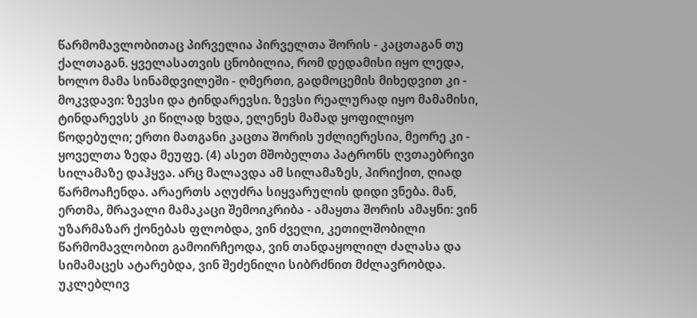წარმომავლობითაც პირველია პირველთა შორის - კაცთაგან თუ ქალთაგან. ყველასათვის ცნობილია, რომ დედამისი იყო ლედა, ხოლო მამა სინამდვილეში - ღმერთი, გადმოცემის მიხედვით კი - მოკვდავი: ზევსი და ტინდარევსი. ზევსი რეალურად იყო მამამისი, ტინდარევსს კი წილად ხვდა, ელენეს მამად ყოფილიყო წოდებული; ერთი მათგანი კაცთა შორის უძლიერესია, მეორე კი - ყოველთა ზედა მეუფე. (4) ასეთ მშობელთა პატრონს ღვთაებრივი სილამაზე დაჰყვა. არც მალავდა ამ სილამაზეს, პირიქით, ღიად წარმოაჩენდა. არაერთს აღუძრა სიყვარულის დიდი ვნება. მან, ერთმა, მრავალი მამაკაცი შემოიკრიბა - ამაყთა შორის ამაყნი: ვინ უზარმაზარ ქონებას ფლობდა, ვინ ძველი, კეთილშობილი წარმომავლობით გამოირჩეოდა, ვინ თანდაყოლილ ძალასა და სიმამაცეს ატარებდა, ვინ შეძენილი სიბრძნით მძლავრობდა. უკლებლივ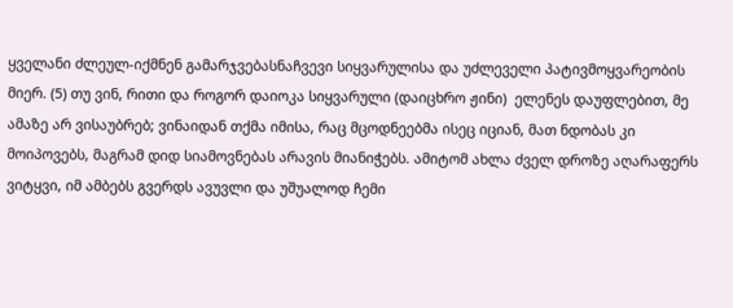ყველანი ძლეულ-იქმნენ გამარჯვებასნაჩვევი სიყვარულისა და უძლეველი პატივმოყვარეობის მიერ. (5) თუ ვინ, რითი და როგორ დაიოკა სიყვარული (დაიცხრო ჟინი)  ელენეს დაუფლებით, მე ამაზე არ ვისაუბრებ; ვინაიდან თქმა იმისა, რაც მცოდნეებმა ისეც იციან, მათ ნდობას კი მოიპოვებს, მაგრამ დიდ სიამოვნებას არავის მიანიჭებს. ამიტომ ახლა ძველ დროზე აღარაფერს ვიტყვი, იმ ამბებს გვერდს ავუვლი და უშუალოდ ჩემი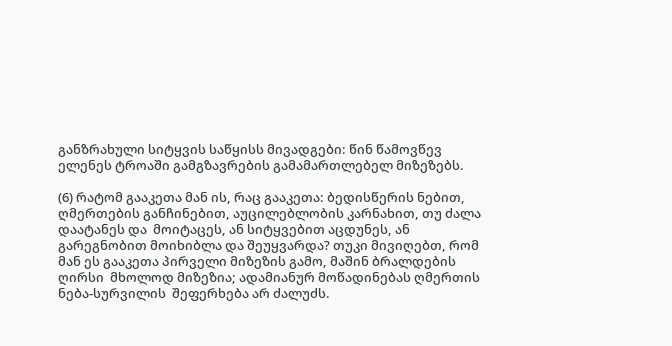განზრახული სიტყვის საწყისს მივადგები: წინ წამოვწევ ელენეს ტროაში გამგზავრების გამამართლებელ მიზეზებს.

(6) რატომ გააკეთა მან ის, რაც გააკეთა: ბედისწერის ნებით, ღმერთების განჩინებით, აუცილებლობის კარნახით, თუ ძალა დაატანეს და  მოიტაცეს, ან სიტყვებით აცდუნეს, ან გარეგნობით მოიხიბლა და შეუყვარდა? თუკი მივიღებთ, რომ მან ეს გააკეთა პირველი მიზეზის გამო, მაშინ ბრალდების ღირსი  მხოლოდ მიზეზია; ადამიანურ მოწადინებას ღმერთის ნება-სურვილის  შეფერხება არ ძალუძს.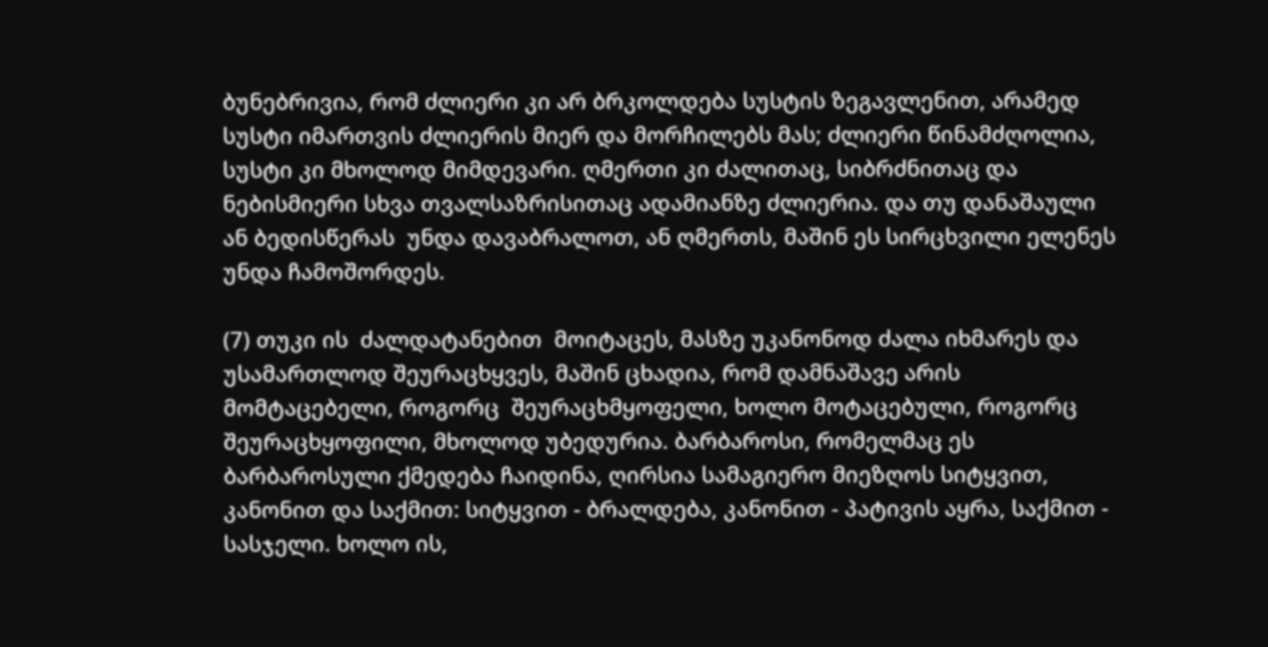ბუნებრივია, რომ ძლიერი კი არ ბრკოლდება სუსტის ზეგავლენით, არამედ სუსტი იმართვის ძლიერის მიერ და მორჩილებს მას; ძლიერი წინამძღოლია, სუსტი კი მხოლოდ მიმდევარი. ღმერთი კი ძალითაც, სიბრძნითაც და ნებისმიერი სხვა თვალსაზრისითაც ადამიანზე ძლიერია. და თუ დანაშაული ან ბედისწერას  უნდა დავაბრალოთ, ან ღმერთს, მაშინ ეს სირცხვილი ელენეს უნდა ჩამოშორდეს.

(7) თუკი ის  ძალდატანებით  მოიტაცეს, მასზე უკანონოდ ძალა იხმარეს და უსამართლოდ შეურაცხყვეს, მაშინ ცხადია, რომ დამნაშავე არის მომტაცებელი, როგორც  შეურაცხმყოფელი, ხოლო მოტაცებული, როგორც შეურაცხყოფილი, მხოლოდ უბედურია. ბარბაროსი, რომელმაც ეს ბარბაროსული ქმედება ჩაიდინა, ღირსია სამაგიერო მიეზღოს სიტყვით, კანონით და საქმით: სიტყვით - ბრალდება, კანონით - პატივის აყრა, საქმით - სასჯელი. ხოლო ის,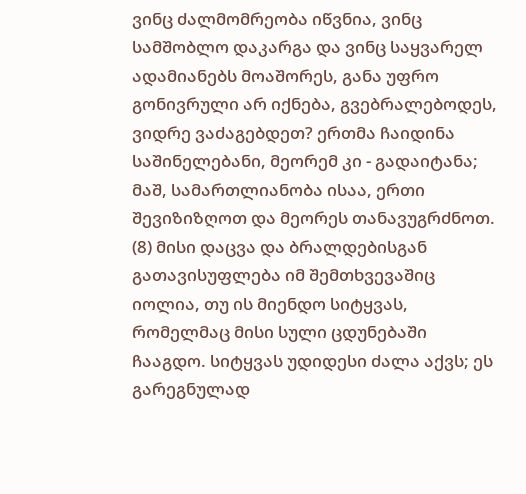ვინც ძალმომრეობა იწვნია, ვინც სამშობლო დაკარგა და ვინც საყვარელ ადამიანებს მოაშორეს, განა უფრო გონივრული არ იქნება, გვებრალებოდეს, ვიდრე ვაძაგებდეთ? ერთმა ჩაიდინა საშინელებანი, მეორემ კი - გადაიტანა; მაშ, სამართლიანობა ისაა, ერთი შევიზიზღოთ და მეორეს თანავუგრძნოთ. (8) მისი დაცვა და ბრალდებისგან გათავისუფლება იმ შემთხვევაშიც იოლია, თუ ის მიენდო სიტყვას, რომელმაც მისი სული ცდუნებაში ჩააგდო. სიტყვას უდიდესი ძალა აქვს; ეს გარეგნულად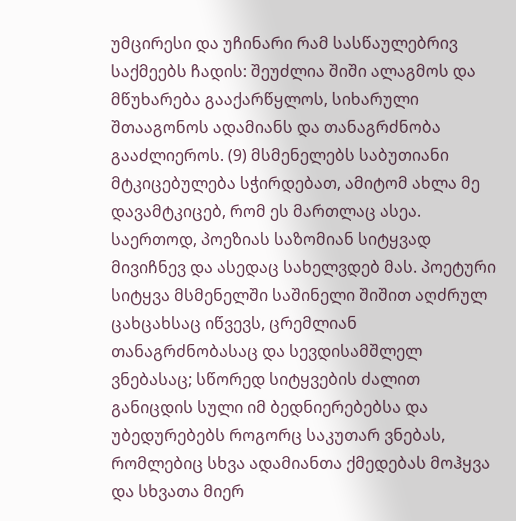უმცირესი და უჩინარი რამ სასწაულებრივ საქმეებს ჩადის: შეუძლია შიში ალაგმოს და მწუხარება გააქარწყლოს, სიხარული შთააგონოს ადამიანს და თანაგრძნობა გააძლიეროს. (9) მსმენელებს საბუთიანი მტკიცებულება სჭირდებათ, ამიტომ ახლა მე დავამტკიცებ, რომ ეს მართლაც ასეა. საერთოდ, პოეზიას საზომიან სიტყვად მივიჩნევ და ასედაც სახელვდებ მას. პოეტური სიტყვა მსმენელში საშინელი შიშით აღძრულ ცახცახსაც იწვევს, ცრემლიან თანაგრძნობასაც და სევდისამშლელ ვნებასაც; სწორედ სიტყვების ძალით განიცდის სული იმ ბედნიერებებსა და უბედურებებს როგორც საკუთარ ვნებას, რომლებიც სხვა ადამიანთა ქმედებას მოჰყვა და სხვათა მიერ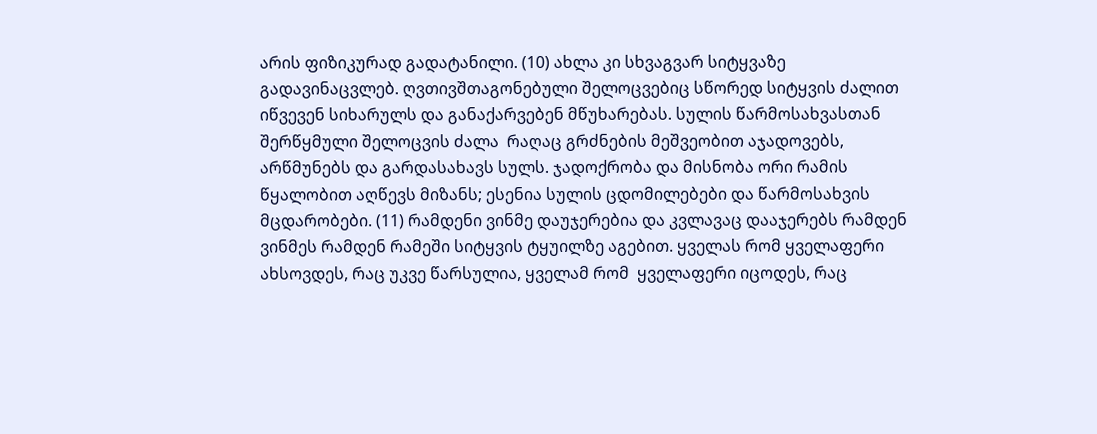არის ფიზიკურად გადატანილი. (10) ახლა კი სხვაგვარ სიტყვაზე გადავინაცვლებ. ღვთივშთაგონებული შელოცვებიც სწორედ სიტყვის ძალით იწვევენ სიხარულს და განაქარვებენ მწუხარებას. სულის წარმოსახვასთან შერწყმული შელოცვის ძალა  რაღაც გრძნების მეშვეობით აჯადოვებს, არწმუნებს და გარდასახავს სულს. ჯადოქრობა და მისნობა ორი რამის წყალობით აღწევს მიზანს; ესენია სულის ცდომილებები და წარმოსახვის მცდარობები. (11) რამდენი ვინმე დაუჯერებია და კვლავაც დააჯერებს რამდენ ვინმეს რამდენ რამეში სიტყვის ტყუილზე აგებით. ყველას რომ ყველაფერი ახსოვდეს, რაც უკვე წარსულია, ყველამ რომ  ყველაფერი იცოდეს, რაც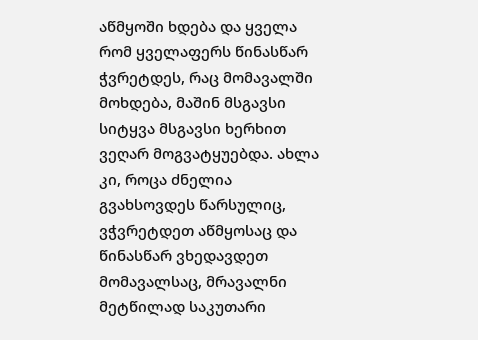აწმყოში ხდება და ყველა რომ ყველაფერს წინასწარ ჭვრეტდეს, რაც მომავალში მოხდება, მაშინ მსგავსი სიტყვა მსგავსი ხერხით ვეღარ მოგვატყუებდა. ახლა კი, როცა ძნელია გვახსოვდეს წარსულიც, ვჭვრეტდეთ აწმყოსაც და წინასწარ ვხედავდეთ მომავალსაც, მრავალნი მეტწილად საკუთარი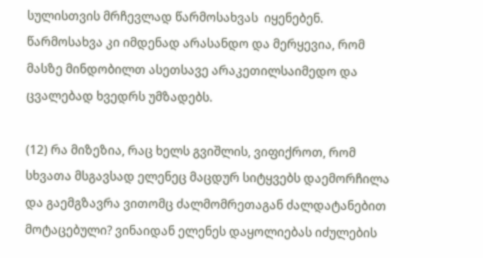სულისთვის მრჩევლად წარმოსახვას  იყენებენ.  წარმოსახვა კი იმდენად არასანდო და მერყევია, რომ მასზე მინდობილთ ასეთსავე არაკეთილსაიმედო და ცვალებად ხვედრს უმზადებს.

(12) რა მიზეზია, რაც ხელს გვიშლის, ვიფიქროთ, რომ სხვათა მსგავსად ელენეც მაცდურ სიტყვებს დაემორჩილა და გაემგზავრა ვითომც ძალმომრეთაგან ძალდატანებით მოტაცებული? ვინაიდან ელენეს დაყოლიებას იძულების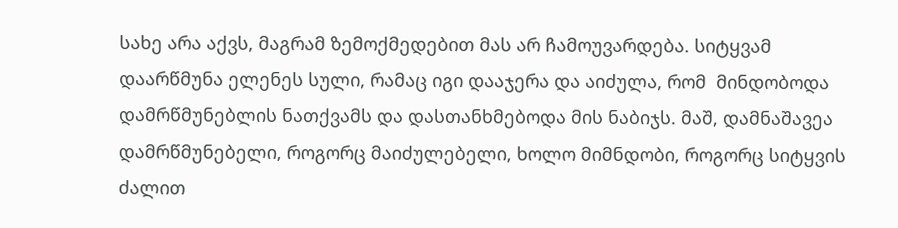სახე არა აქვს, მაგრამ ზემოქმედებით მას არ ჩამოუვარდება. სიტყვამ დაარწმუნა ელენეს სული, რამაც იგი დააჯერა და აიძულა, რომ  მინდობოდა დამრწმუნებლის ნათქვამს და დასთანხმებოდა მის ნაბიჯს. მაშ, დამნაშავეა დამრწმუნებელი, როგორც მაიძულებელი, ხოლო მიმნდობი, როგორც სიტყვის ძალით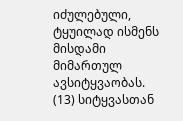იძულებული, ტყუილად ისმენს მისდამი მიმართულ ავსიტყვაობას. (13) სიტყვასთან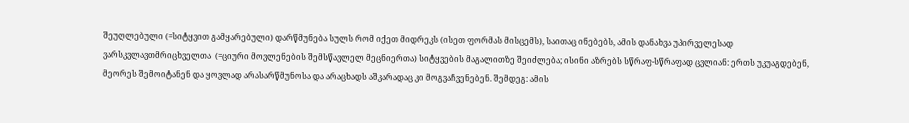შეუღლებული (=სიტყვით გამყარებული) დარწმუნება სულს რომ იქეთ მიდრეკს (ისეთ ფორმას მისცემს), საითაც ინებებს, ამის დანახვა უპირველესად ვარსკვლავთმრიცხველთა  (=ციური მოვლენების შემსწავლელ მეცნიერთა) სიტყვების მაგალითზე შეიძლება; ისინი აზრებს სწრაფ-სწრაფად ცვლიან: ერთს უკუაგდებენ, მეორეს შემოიტანენ და ყოვლად არასარწმუნოსა და არაცხადს აშკარადაც კი მოგვაჩვენებენ. შემდეგ: ამის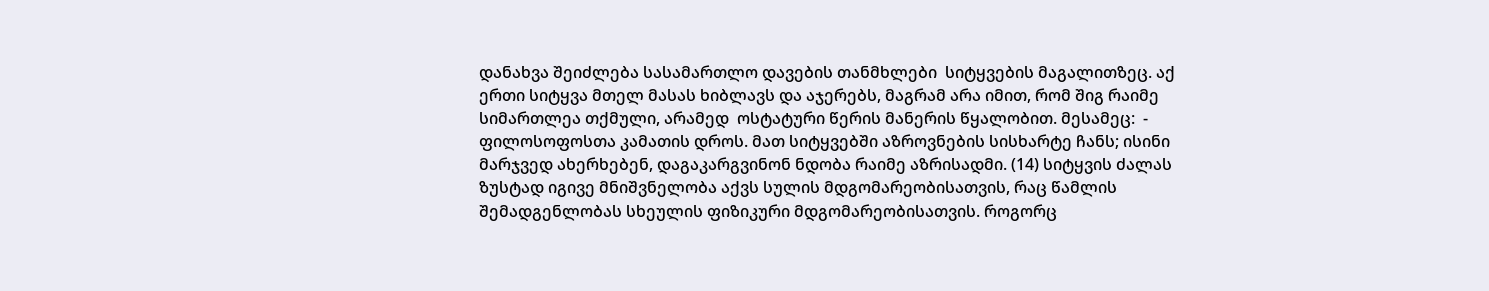დანახვა შეიძლება სასამართლო დავების თანმხლები  სიტყვების მაგალითზეც. აქ ერთი სიტყვა მთელ მასას ხიბლავს და აჯერებს, მაგრამ არა იმით, რომ შიგ რაიმე სიმართლეა თქმული, არამედ  ოსტატური წერის მანერის წყალობით. მესამეც:  - ფილოსოფოსთა კამათის დროს. მათ სიტყვებში აზროვნების სისხარტე ჩანს; ისინი მარჯვედ ახერხებენ, დაგაკარგვინონ ნდობა რაიმე აზრისადმი. (14) სიტყვის ძალას ზუსტად იგივე მნიშვნელობა აქვს სულის მდგომარეობისათვის, რაც წამლის შემადგენლობას სხეულის ფიზიკური მდგომარეობისათვის. როგორც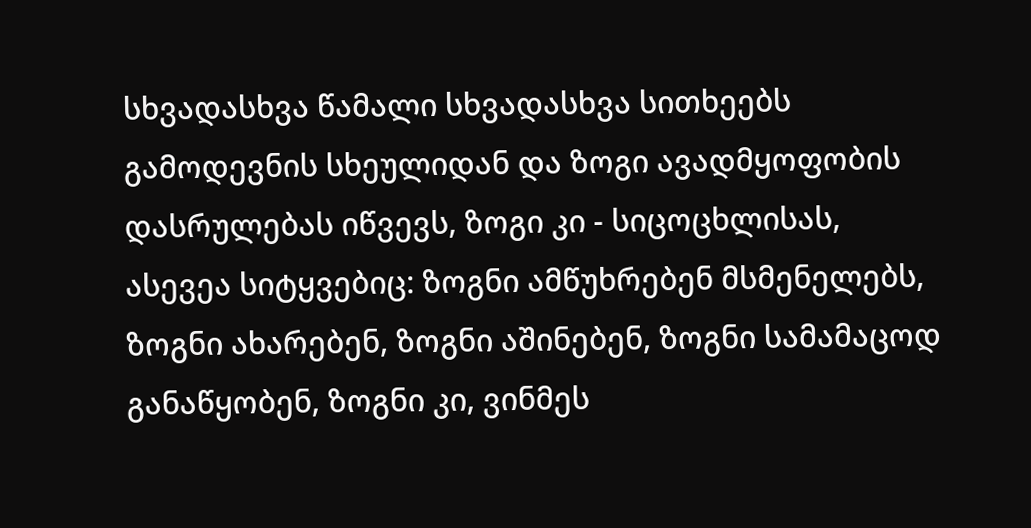სხვადასხვა წამალი სხვადასხვა სითხეებს გამოდევნის სხეულიდან და ზოგი ავადმყოფობის დასრულებას იწვევს, ზოგი კი - სიცოცხლისას, ასევეა სიტყვებიც: ზოგნი ამწუხრებენ მსმენელებს, ზოგნი ახარებენ, ზოგნი აშინებენ, ზოგნი სამამაცოდ განაწყობენ, ზოგნი კი, ვინმეს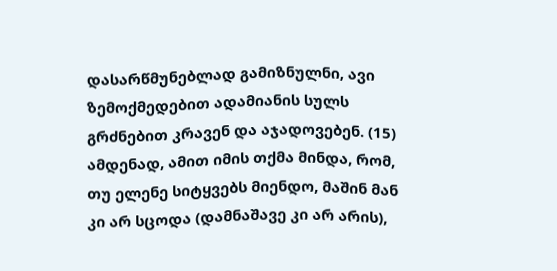დასარწმუნებლად გამიზნულნი, ავი ზემოქმედებით ადამიანის სულს გრძნებით კრავენ და აჯადოვებენ. (15) ამდენად, ამით იმის თქმა მინდა, რომ, თუ ელენე სიტყვებს მიენდო, მაშინ მან კი არ სცოდა (დამნაშავე კი არ არის),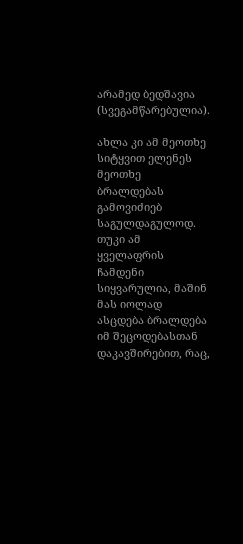არამედ ბედშავია (სვეგამწარებულია).

ახლა კი ამ მეოთხე სიტყვით ელენეს მეოთხე ბრალდებას გამოვიძიებ საგულდაგულოდ. თუკი ამ ყველაფრის ჩამდენი სიყვარულია, მაშინ მას იოლად ასცდება ბრალდება იმ შეცოდებასთან დაკავშირებით, რაც,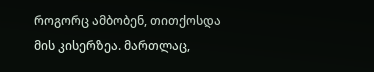როგორც ამბობენ, თითქოსდა მის კისერზეა. მართლაც,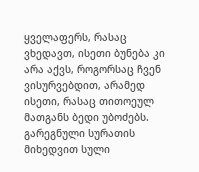ყველაფერს, რასაც ვხედავთ, ისეთი ბუნება კი არა აქვს, როგორსაც ჩვენ ვისურვებდით, არამედ ისეთი, რასაც თითოეულ მათგანს ბედი უბოძებს. გარეგნული სურათის მიხედვით სული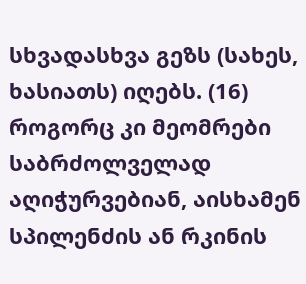სხვადასხვა გეზს (სახეს, ხასიათს) იღებს. (16) როგორც კი მეომრები საბრძოლველად აღიჭურვებიან, აისხამენ სპილენძის ან რკინის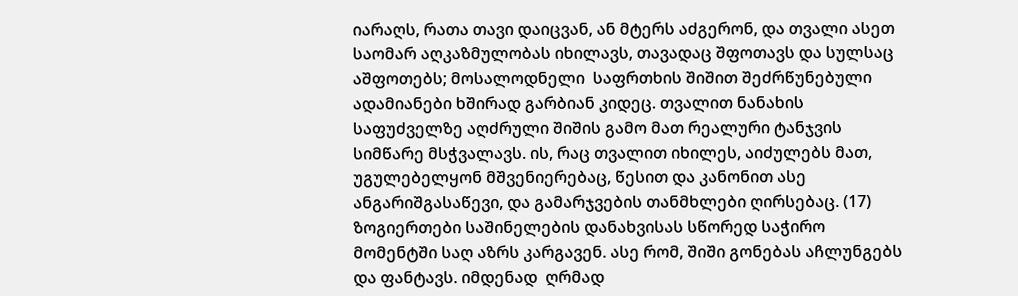იარაღს, რათა თავი დაიცვან, ან მტერს აძგერონ, და თვალი ასეთ საომარ აღკაზმულობას იხილავს, თავადაც შფოთავს და სულსაც აშფოთებს; მოსალოდნელი  საფრთხის შიშით შეძრწუნებული ადამიანები ხშირად გარბიან კიდეც. თვალით ნანახის საფუძველზე აღძრული შიშის გამო მათ რეალური ტანჯვის სიმწარე მსჭვალავს. ის, რაც თვალით იხილეს, აიძულებს მათ, უგულებელყონ მშვენიერებაც, წესით და კანონით ასე ანგარიშგასაწევი, და გამარჯვების თანმხლები ღირსებაც. (17) ზოგიერთები საშინელების დანახვისას სწორედ საჭირო მომენტში საღ აზრს კარგავენ. ასე რომ, შიში გონებას აჩლუნგებს და ფანტავს. იმდენად  ღრმად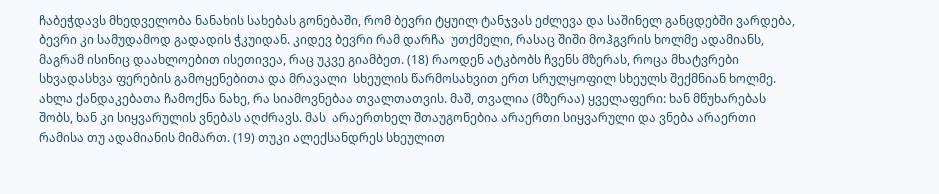ჩაბეჭდავს მხედველობა ნანახის სახებას გონებაში, რომ ბევრი ტყუილ ტანჯვას ეძლევა და საშინელ განცდებში ვარდება, ბევრი კი სამუდამოდ გადადის ჭკუიდან. კიდევ ბევრი რამ დარჩა  უთქმელი, რასაც შიში მოჰგვრის ხოლმე ადამიანს, მაგრამ ისინიც დაახლოებით ისეთივეა, რაც უკვე გიამბეთ. (18) რაოდენ ატკბობს ჩვენს მზერას, როცა მხატვრები სხვადასხვა ფერების გამოყენებითა და მრავალი  სხეულის წარმოსახვით ერთ სრულყოფილ სხეულს შექმნიან ხოლმე. ახლა ქანდაკებათა ჩამოქნა ნახე, რა სიამოვნებაა თვალთათვის. მაშ, თვალია (მზერაა) ყველაფერი: ხან მწუხარებას შობს, ხან კი სიყვარულის ვნებას აღძრავს. მას  არაერთხელ შთაუგონებია არაერთი სიყვარული და ვნება არაერთი რამისა თუ ადამიანის მიმართ. (19) თუკი ალექსანდრეს სხეულით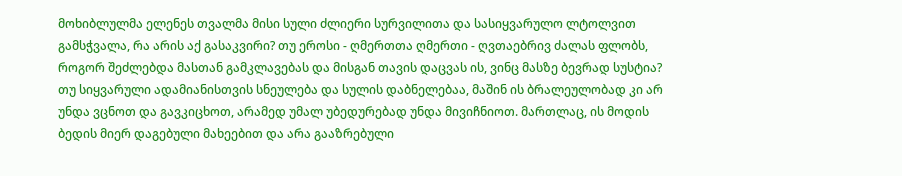მოხიბლულმა ელენეს თვალმა მისი სული ძლიერი სურვილითა და სასიყვარულო ლტოლვით გამსჭვალა, რა არის აქ გასაკვირი? თუ ეროსი - ღმერთთა ღმერთი - ღვთაებრივ ძალას ფლობს, როგორ შეძლებდა მასთან გამკლავებას და მისგან თავის დაცვას ის, ვინც მასზე ბევრად სუსტია? თუ სიყვარული ადამიანისთვის სნეულება და სულის დაბნელებაა, მაშინ ის ბრალეულობად კი არ უნდა ვცნოთ და გავკიცხოთ, არამედ უმალ უბედურებად უნდა მივიჩნიოთ. მართლაც, ის მოდის ბედის მიერ დაგებული მახეებით და არა გააზრებული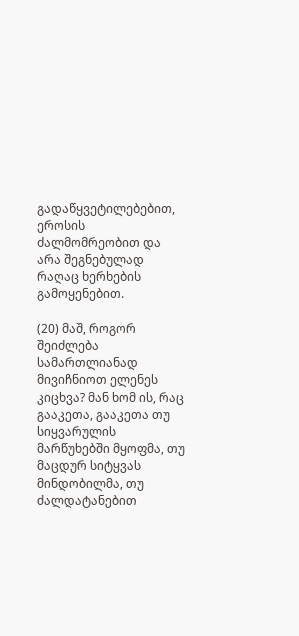გადაწყვეტილებებით, ეროსის ძალმომრეობით და არა შეგნებულად რაღაც ხერხების გამოყენებით.

(20) მაშ, როგორ შეიძლება სამართლიანად მივიჩნიოთ ელენეს კიცხვა? მან ხომ ის, რაც გააკეთა, გააკეთა თუ სიყვარულის მარწუხებში მყოფმა, თუ  მაცდურ სიტყვას მინდობილმა, თუ ძალდატანებით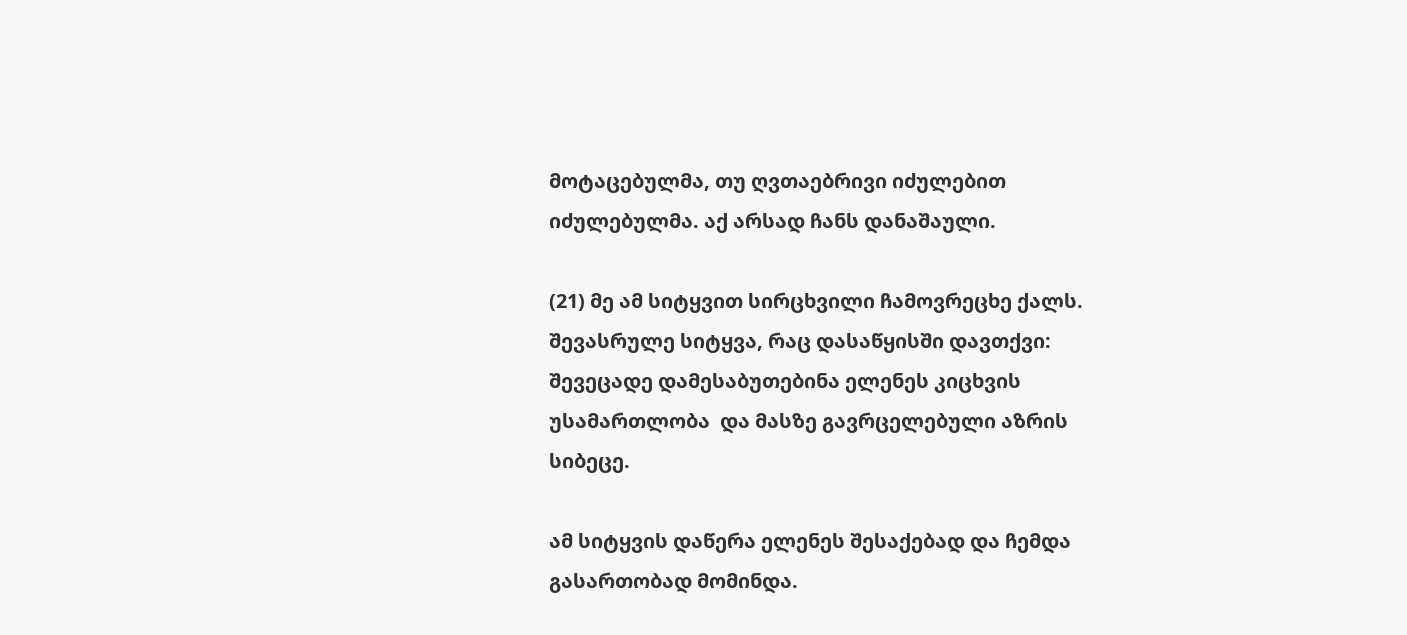მოტაცებულმა, თუ ღვთაებრივი იძულებით იძულებულმა. აქ არსად ჩანს დანაშაული.

(21) მე ამ სიტყვით სირცხვილი ჩამოვრეცხე ქალს. შევასრულე სიტყვა, რაც დასაწყისში დავთქვი: შევეცადე დამესაბუთებინა ელენეს კიცხვის უსამართლობა  და მასზე გავრცელებული აზრის სიბეცე.

ამ სიტყვის დაწერა ელენეს შესაქებად და ჩემდა გასართობად მომინდა.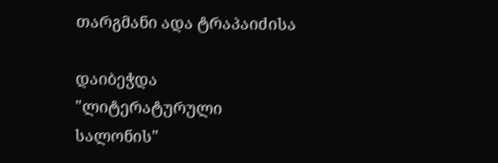თარგმანი ადა ტრაპაიძისა

დაიბეჭდა "ლიტერატურული სალონის"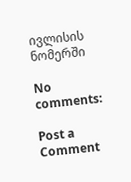ივლისის ნომერში

No comments:

Post a Comment